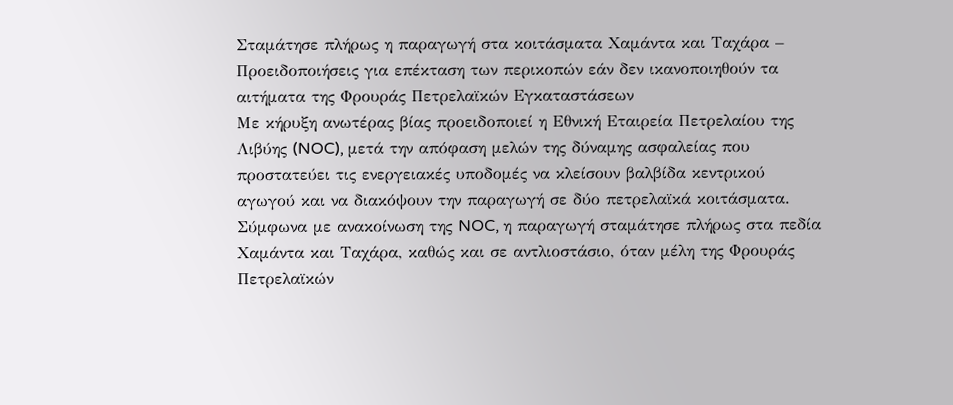Σταμάτησε πλήρως η παραγωγή στα κοιτάσματα Χαμάντα και Ταχάρα – Προειδοποιήσεις για επέκταση των περικοπών εάν δεν ικανοποιηθούν τα αιτήματα της Φρουράς Πετρελαϊκών Εγκαταστάσεων
Με κήρυξη ανωτέρας βίας προειδοποιεί η Εθνική Εταιρεία Πετρελαίου της Λιβύης (NOC), μετά την απόφαση μελών της δύναμης ασφαλείας που προστατεύει τις ενεργειακές υποδομές να κλείσουν βαλβίδα κεντρικού αγωγού και να διακόψουν την παραγωγή σε δύο πετρελαϊκά κοιτάσματα.
Σύμφωνα με ανακοίνωση της NOC, η παραγωγή σταμάτησε πλήρως στα πεδία Χαμάντα και Ταχάρα, καθώς και σε αντλιοστάσιο, όταν μέλη της Φρουράς Πετρελαϊκών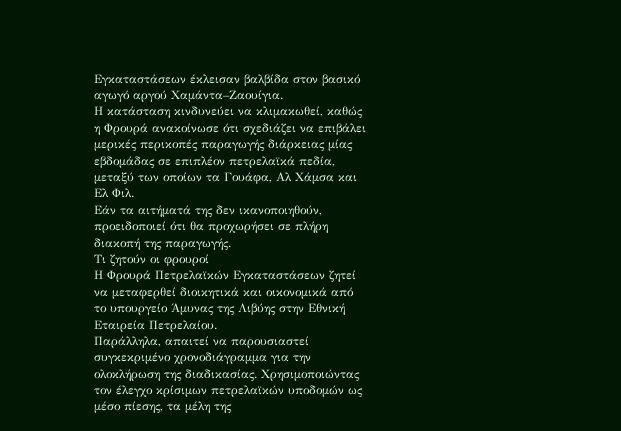Εγκαταστάσεων έκλεισαν βαλβίδα στον βασικό αγωγό αργού Χαμάντα–Ζαουίγια.
Η κατάσταση κινδυνεύει να κλιμακωθεί, καθώς η Φρουρά ανακοίνωσε ότι σχεδιάζει να επιβάλει μερικές περικοπές παραγωγής διάρκειας μίας εβδομάδας σε επιπλέον πετρελαϊκά πεδία, μεταξύ των οποίων τα Γουάφα, Αλ Χάμσα και Ελ Φιλ.
Εάν τα αιτήματά της δεν ικανοποιηθούν, προειδοποιεί ότι θα προχωρήσει σε πλήρη διακοπή της παραγωγής.
Τι ζητούν οι φρουροί
Η Φρουρά Πετρελαϊκών Εγκαταστάσεων ζητεί να μεταφερθεί διοικητικά και οικονομικά από το υπουργείο Άμυνας της Λιβύης στην Εθνική Εταιρεία Πετρελαίου.
Παράλληλα, απαιτεί να παρουσιαστεί συγκεκριμένο χρονοδιάγραμμα για την ολοκλήρωση της διαδικασίας. Χρησιμοποιώντας τον έλεγχο κρίσιμων πετρελαϊκών υποδομών ως μέσο πίεσης, τα μέλη της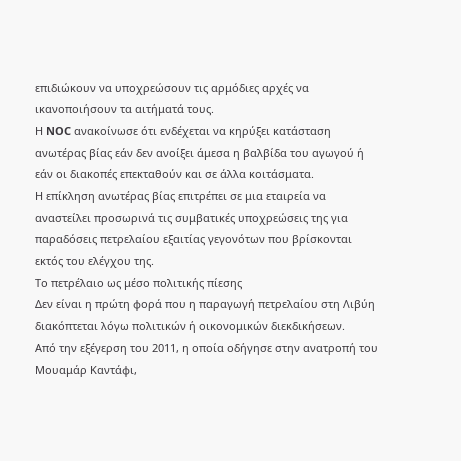επιδιώκουν να υποχρεώσουν τις αρμόδιες αρχές να ικανοποιήσουν τα αιτήματά τους.
Η NOC ανακοίνωσε ότι ενδέχεται να κηρύξει κατάσταση ανωτέρας βίας εάν δεν ανοίξει άμεσα η βαλβίδα του αγωγού ή εάν οι διακοπές επεκταθούν και σε άλλα κοιτάσματα.
Η επίκληση ανωτέρας βίας επιτρέπει σε μια εταιρεία να αναστείλει προσωρινά τις συμβατικές υποχρεώσεις της για παραδόσεις πετρελαίου εξαιτίας γεγονότων που βρίσκονται εκτός του ελέγχου της.
Το πετρέλαιο ως μέσο πολιτικής πίεσης
Δεν είναι η πρώτη φορά που η παραγωγή πετρελαίου στη Λιβύη διακόπτεται λόγω πολιτικών ή οικονομικών διεκδικήσεων.
Από την εξέγερση του 2011, η οποία οδήγησε στην ανατροπή του Μουαμάρ Καντάφι,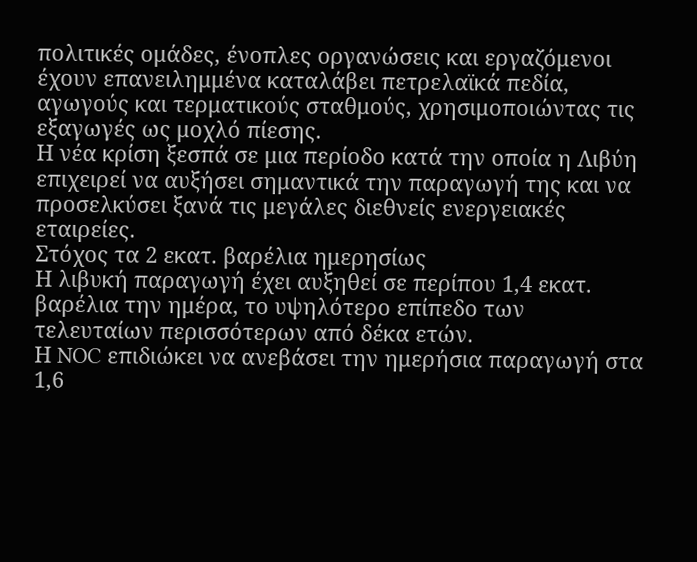πολιτικές ομάδες, ένοπλες οργανώσεις και εργαζόμενοι έχουν επανειλημμένα καταλάβει πετρελαϊκά πεδία, αγωγούς και τερματικούς σταθμούς, χρησιμοποιώντας τις εξαγωγές ως μοχλό πίεσης.
Η νέα κρίση ξεσπά σε μια περίοδο κατά την οποία η Λιβύη επιχειρεί να αυξήσει σημαντικά την παραγωγή της και να προσελκύσει ξανά τις μεγάλες διεθνείς ενεργειακές εταιρείες.
Στόχος τα 2 εκατ. βαρέλια ημερησίως
Η λιβυκή παραγωγή έχει αυξηθεί σε περίπου 1,4 εκατ. βαρέλια την ημέρα, το υψηλότερο επίπεδο των τελευταίων περισσότερων από δέκα ετών.
Η NOC επιδιώκει να ανεβάσει την ημερήσια παραγωγή στα 1,6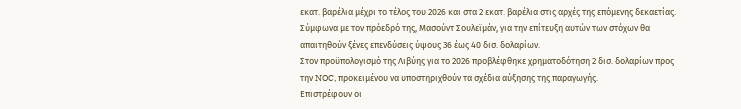εκατ. βαρέλια μέχρι το τέλος του 2026 και στα 2 εκατ. βαρέλια στις αρχές της επόμενης δεκαετίας.
Σύμφωνα με τον πρόεδρό της, Μασούντ Σουλεϊμάν, για την επίτευξη αυτών των στόχων θα απαιτηθούν ξένες επενδύσεις ύψους 36 έως 40 δισ. δολαρίων.
Στον προϋπολογισμό της Λιβύης για το 2026 προβλέφθηκε χρηματοδότηση 2 δισ. δολαρίων προς την NOC, προκειμένου να υποστηριχθούν τα σχέδια αύξησης της παραγωγής.
Επιστρέφουν οι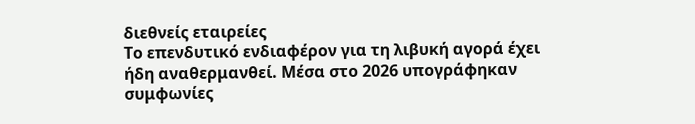διεθνείς εταιρείες
Το επενδυτικό ενδιαφέρον για τη λιβυκή αγορά έχει ήδη αναθερμανθεί. Μέσα στο 2026 υπογράφηκαν συμφωνίες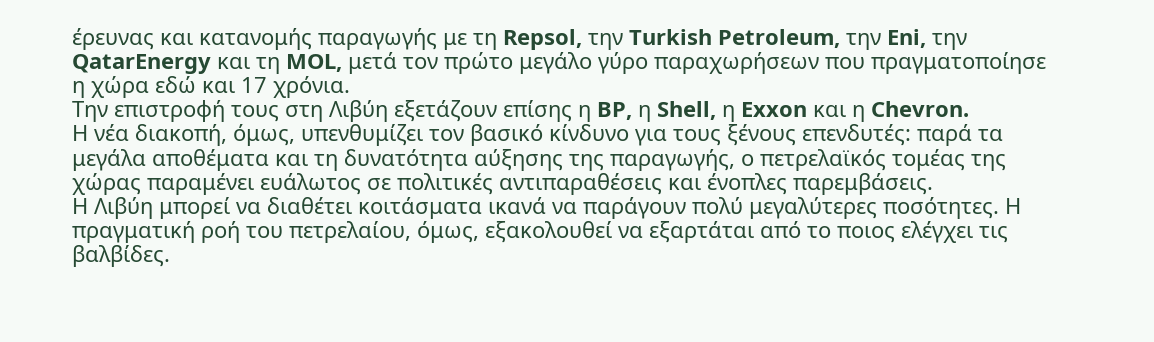έρευνας και κατανομής παραγωγής με τη Repsol, την Turkish Petroleum, την Eni, την QatarEnergy και τη MOL, μετά τον πρώτο μεγάλο γύρο παραχωρήσεων που πραγματοποίησε η χώρα εδώ και 17 χρόνια.
Την επιστροφή τους στη Λιβύη εξετάζουν επίσης η BP, η Shell, η Exxon και η Chevron.
Η νέα διακοπή, όμως, υπενθυμίζει τον βασικό κίνδυνο για τους ξένους επενδυτές: παρά τα μεγάλα αποθέματα και τη δυνατότητα αύξησης της παραγωγής, ο πετρελαϊκός τομέας της χώρας παραμένει ευάλωτος σε πολιτικές αντιπαραθέσεις και ένοπλες παρεμβάσεις.
Η Λιβύη μπορεί να διαθέτει κοιτάσματα ικανά να παράγουν πολύ μεγαλύτερες ποσότητες. Η πραγματική ροή του πετρελαίου, όμως, εξακολουθεί να εξαρτάται από το ποιος ελέγχει τις βαλβίδες.